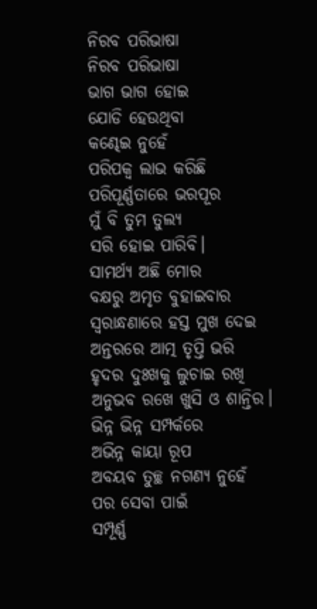ନିରବ ପରିଭାଷା
ନିରବ ପରିଭାଷା
ଭାଗ ଭାଗ ହୋଇ
ଯୋଡି ହେଉଥିବା
କଣ୍ଢେଇ ନୁହେଁ
ପରିପକ୍ୱ ଲାଭ କରିଛି
ପରିପୂର୍ଣ୍ଣତାରେ ଭରପୂର
ମୁଁ ବି ତୁମ ତୁଲ୍ୟ
ସରି ହୋଇ ପାରିବି।
ସାମର୍ଥ୍ୟ ଅଛି ମୋର
ବକ୍ଷରୁ ଅମୃତ ବୁହାଇବାର
ସ୍ୱରାନ୍ଧଣାରେ ହସ୍ତ ମୁଖ ଦେଇ
ଅନ୍ତରରେ ଆତ୍ମ ତୃପ୍ତି ଭରି
ହୃଦର ଦୁଃଖକୁ ଲୁଚାଇ ରଖି
ଅନୁଭବ ରଖେ ଖୁସି ଓ ଶାନ୍ତିର।
ଭିନ୍ନ ଭିନ୍ନ ସମ୍ପର୍କରେ
ଅଭିନ୍ନ କାୟା ରୂପ
ଅବୟବ ତୁଚ୍ଛ ନଗଣ୍ୟ ନୁହେଁ
ପର ସେବା ପାଇଁ
ସମ୍ପୂର୍ଣ୍ଣ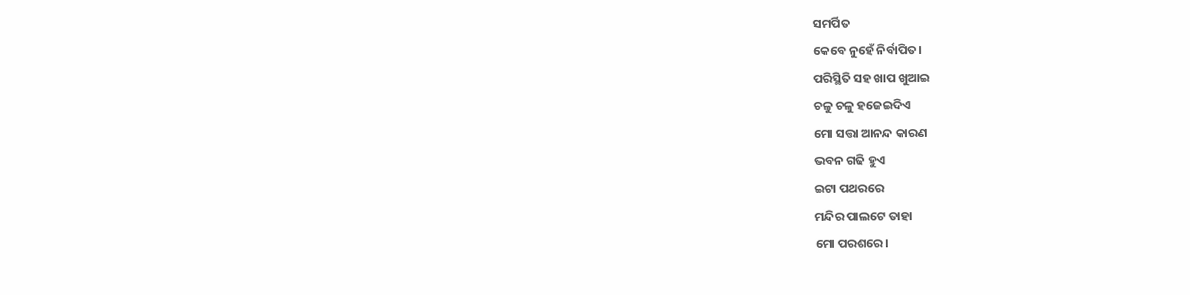ସମର୍ପିତ
କେବେ ନୁହେଁ ନିର୍ବାପିତ।
ପରିସ୍ଥିତି ସହ ଖାପ ଖୁଆଇ
ଚଳୁ ଚଳୁ ହଜେଇଦିଏ
ମୋ ସତ୍ତା ଆନନ୍ଦ କାରଣ
ଭବନ ଗଢି ହୁଏ
ଇଟା ପଥରରେ
ମନ୍ଦିର ପାଲଟେ ତାହା
ମୋ ପରଶରେ।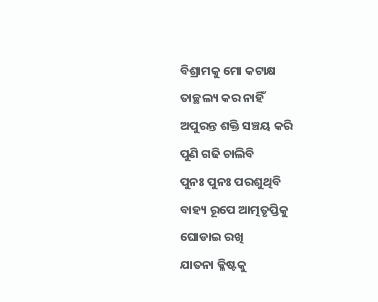ବିଶ୍ରାମକୁ ମୋ କଟାକ୍ଷ
ତାଚ୍ଛଲ୍ୟ କର ନାହିଁ
ଅପୁରନ୍ତ ଶକ୍ତି ସଞ୍ଚୟ କରି
ପୁଣି ଗଢି ଚାଲିବି
ପୁନଃ ପୁନଃ ପରଶୁଥିବି
ବାହ୍ୟ ରୂପେ ଆତ୍ମତୃପ୍ତିକୁ
ଘୋଡାଇ ରଖି
ଯାତନା କ୍ଳିଷ୍ଟକୁ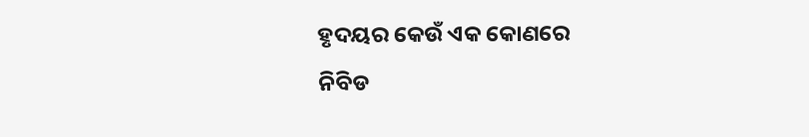ହୃଦୟର କେଉଁ ଏକ କୋଣରେ
ନିବିଡ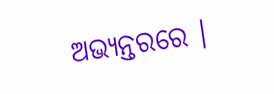ଅଭ୍ୟନ୍ତରରେ ।